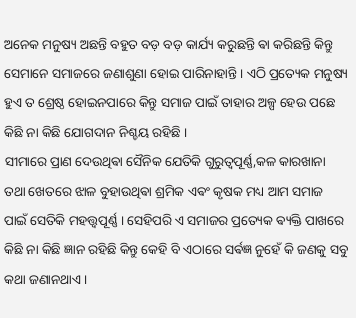ଅନେକ ମନୁଷ୍ୟ ଅଛନ୍ତି ବହୁତ ବଡ଼ ବଡ଼ କାର୍ଯ୍ୟ କରୁଛନ୍ତି ଵା କରିଛନ୍ତି କିନ୍ତୁ ସେମାନେ ସମାଜରେ ଜଣାଶୁଣା ହୋଇ ପାରିନାହାନ୍ତି । ଏଠି ପ୍ରତ୍ୟେକ ମନୁଷ୍ୟ ହୁଏ ତ ଶ୍ରେଷ୍ଠ ହୋଇନପାରେ କିନ୍ତୁ ସମାଜ ପାଇଁ ତାହାର ଅଳ୍ପ ହେଉ ପଛେ କିଛି ନା କିଛି ଯୋଗଦାନ ନିଶ୍ଚୟ ରହିଛି ।
ସୀମାରେ ପ୍ରାଣ ଦେଉଥିଵା ସୈନିକ ଯେତିକି ଗୁରୁତ୍ୱପୂର୍ଣ୍ଣ,କଳ କାରଖାନା ତଥା ଖେତରେ ଝାଳ ବୁହାଉଥିଵା ଶ୍ରମିକ ଏଵଂ କୃଷକ ମଧ୍ୟ ଆମ ସମାଜ ପାଇଁ ସେତିକି ମହତ୍ତ୍ୱପୂର୍ଣ୍ଣ । ସେହିପରି ଏ ସମାଜର ପ୍ରତ୍ୟେକ ଵ୍ୟକ୍ତି ପାଖରେ କିଛି ନା କିଛି ଜ୍ଞାନ ରହିଛି କିନ୍ତୁ କେହି ବି ଏଠାରେ ସର୍ଵଜ୍ଞ ନୁହେଁ କି ଜଣକୁ ସବୁ କଥା ଜଣାନଥାଏ ।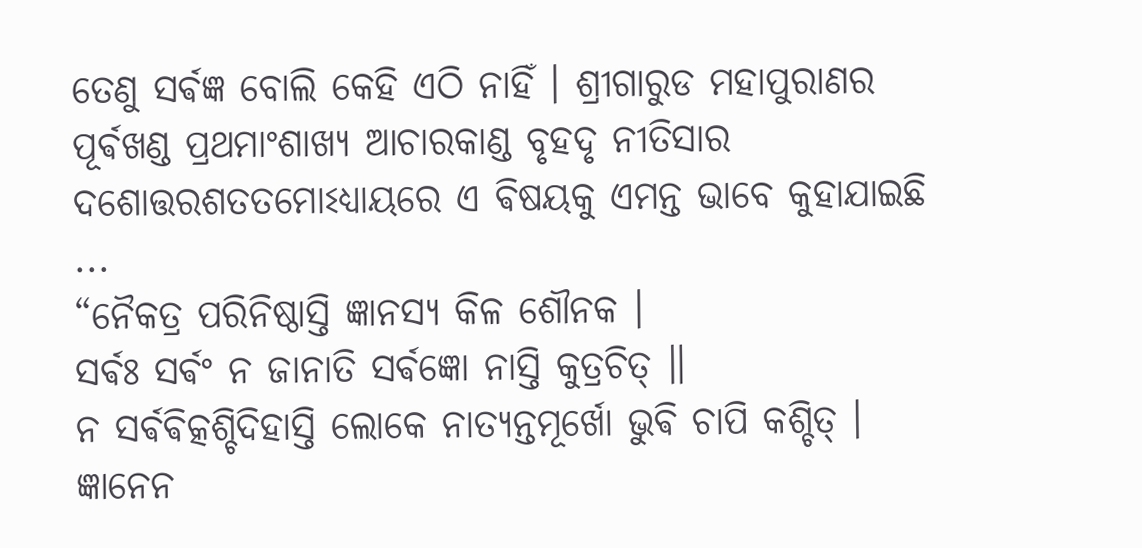ତେଣୁ ସର୍ଵଜ୍ଞ ବୋଲି କେହି ଏଠି ନାହିଁ । ଶ୍ରୀଗାରୁଡ ମହାପୁରାଣର ପୂର୍ଵଖଣ୍ଡ ପ୍ରଥମାଂଶାଖ୍ଯ ଆଚାରକାଣ୍ଡ ବୃହଦୃ ନୀତିସାର ଦଶୋତ୍ତରଶତତମୋଽଧ୍ଯାୟରେ ଏ ଵିଷୟକୁ ଏମନ୍ତ ଭାବେ କୁହାଯାଇଛି ...
“ନୈକତ୍ର ପରିନିଷ୍ଠାସ୍ତି ଜ୍ଞାନସ୍ଯ କିଳ ଶୌନକ ।
ସର୍ଵଃ ସର୍ଵଂ ନ ଜାନାତି ସର୍ଵଜ୍ଞୋ ନାସ୍ତି କୁତ୍ରଚିତ୍ ॥
ନ ସର୍ଵଵିତ୍କଶ୍ଚିଦିହାସ୍ତି ଲୋକେ ନାତ୍ଯନ୍ତମୂର୍ଖୋ ଭୁଵି ଚାପି କଶ୍ଚିତ୍ ।
ଜ୍ଞାନେନ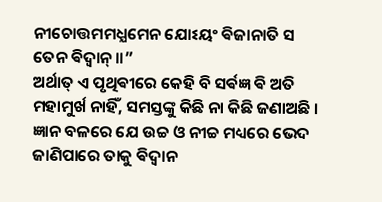ନୀଚୋତ୍ତମମଧ୍ଯମେନ ଯୋଽୟଂ ଵିଜାନାତି ସ ତେନ ଵିଦ୍ଵାନ୍ ॥”
ଅର୍ଥାତ୍ ଏ ପୃଥିଵୀରେ କେହି ବି ସର୍ଵଜ୍ଞ ଵି ଅତି ମହାମୁର୍ଖ ନାହିଁ, ସମସ୍ତଙ୍କୁ କିଛି ନା କିଛି ଜଣାଅଛି । ଜ୍ଞାନ ବଳରେ ଯେ ଉଚ୍ଚ ଓ ନୀଚ୍ଚ ମଧ୍ୟରେ ଭେଦ ଜାଣିପାରେ ତାକୁ ଵିଦ୍ଵାନ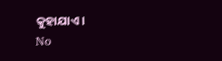କୁହାଯାଏ।
No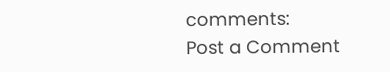comments:
Post a Comment